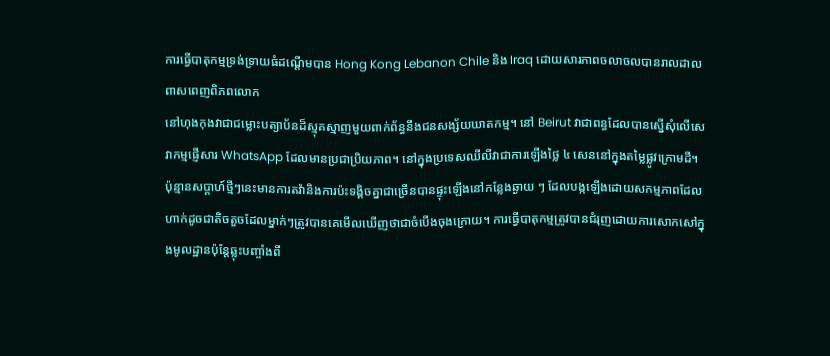ការធ្វើបាតុកម្មទ្រង់ទ្រាយធំដណ្តើមបាន Hong Kong Lebanon Chile និង Iraq ដោយសារភាពចលាចលបានរាលដាលពាសពេញពិភពលោក
នៅហុងកុងវាជាជម្លោះបត្យាប័នដ៏ស្មុគស្មាញមួយពាក់ព័ន្ធនឹងជនសង្ស័យឃាតកម្ម។ នៅ Beirut វាជាពន្ធដែលបានស្នើសុំលើសេវាកម្មផ្ញើសារ WhatsApp ដែលមានប្រជាប្រិយភាព។ នៅក្នុងប្រទេសឈីលីវាជាការឡើងថ្លៃ ៤ សេននៅក្នុងតម្លៃផ្លូវក្រោមដី។
ប៉ុន្មានសប្តាហ៍ថ្មីៗនេះមានការតវ៉ានិងការប៉ះទង្គិចគ្នាជាច្រើនបានផ្ទុះឡើងនៅកន្លែងឆ្ងាយ ៗ ដែលបង្កឡើងដោយសកម្មភាពដែលហាក់ដូចជាតិចតួចដែលម្នាក់ៗត្រូវបានគេមើលឃើញថាជាចំបើងចុងក្រោយ។ ការធ្វើបាតុកម្មត្រូវបានជំរុញដោយការសោកសៅក្នុងមូលដ្ឋានប៉ុន្តែឆ្លុះបញ្ចាំងពី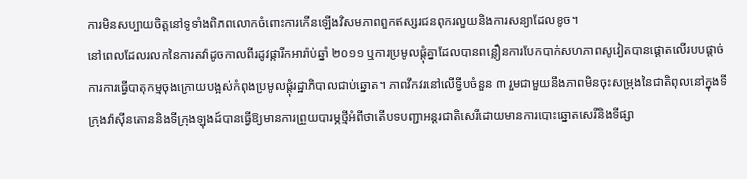ការមិនសប្បាយចិត្តនៅទូទាំងពិភពលោកចំពោះការកើនឡើងវិសមភាពពួកឥស្សរជនពុករលួយនិងការសន្យាដែលខូច។
នៅពេលដែលរលកនៃការតវ៉ាដូចកាលពីរដូវផ្ការីកអារ៉ាប់ឆ្នាំ ២០១១ ឬការប្រមូលផ្តុំគ្នាដែលបានពន្លឿនការបែកបាក់សហភាពសូវៀតបានផ្តោតលើរបបផ្តាច់ការការធ្វើបាតុកម្មចុងក្រោយបង្អស់កំពុងប្រមូលផ្តុំរដ្ឋាភិបាលជាប់ឆ្នោត។ ភាពវឹកវរនៅលើទ្វីបចំនួន ៣ រួមជាមួយនឹងភាពមិនចុះសម្រុងនៃជាតិពុលនៅក្នុងទីក្រុងវ៉ាស៊ីនតោននិងទីក្រុងឡុងដ៍បានធ្វើឱ្យមានការព្រួយបារម្ភថ្មីអំពីថាតើបទបញ្ជាអន្តរជាតិសេរីដោយមានការបោះឆ្នោតសេរីនិងទីផ្សា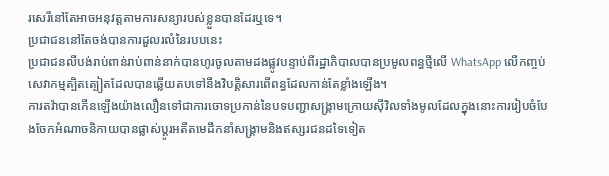រសេរីនៅតែអាចអនុវត្តតាមការសន្យារបស់ខ្លួនបានដែរឬទេ។
ប្រជាជននៅតែចង់បានការដួលរលំនៃរបបនេះ
ប្រជាជនលីបង់រាប់ពាន់រាប់ពាន់នាក់បានហូរចូលតាមដងផ្លូវបន្ទាប់ពីរដ្ឋាភិបាលបានប្រមូលពន្ធថ្មីលើ WhatsApp លើកញ្ចប់សេវាកម្មត្បិតត្បៀតដែលបានឆ្លើយតបទៅនឹងវិបត្តិសារពើពន្ធដែលកាន់តែខ្លាំងឡើង។
ការតវ៉ាបានកើនឡើងយ៉ាងលឿនទៅជាការចោទប្រកាន់នៃបទបញ្ជាសង្រ្គាមក្រោយស៊ីវិលទាំងមូលដែលក្នុងនោះការរៀបចំបែងចែកអំណាចនិកាយបានផ្លាស់ប្តូរអតីតមេដឹកនាំសង្គ្រាមនិងឥស្សរជនដទៃទៀត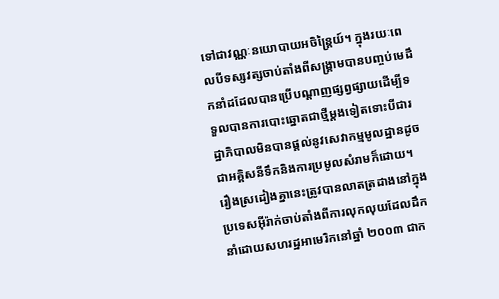ទៅជាវណ្ណៈនយោបាយអចិន្រ្តៃយ៍។ ក្នុងរយៈពេលបីទស្សវត្សចាប់តាំងពីសង្គ្រាមបានបញ្ចប់មេដឹកនាំដដែលបានប្រើបណ្តាញផ្សព្វផ្សាយដើម្បីទទួលបានការបោះឆ្នោតជាថ្មីម្តងទៀតទោះបីជារដ្ឋាភិបាលមិនបានផ្តល់នូវសេវាកម្មមូលដ្ឋានដូចជាអគ្គិសនីទឹកនិងការប្រមូលសំរាមក៏ដោយ។
រឿងស្រដៀងគ្នានេះត្រូវបានលាតត្រដាងនៅក្នុងប្រទេសអ៊ីរ៉ាក់ចាប់តាំងពីការលុកលុយដែលដឹកនាំដោយសហរដ្ឋអាមេរិកនៅឆ្នាំ ២០០៣ ជាក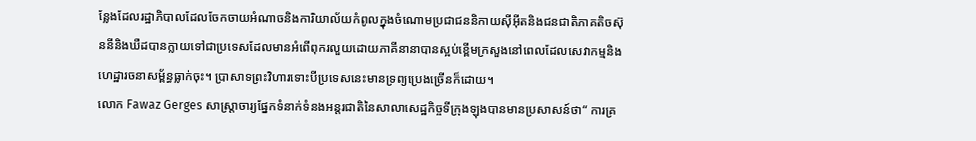ន្លែងដែលរដ្ឋាភិបាលដែលចែកចាយអំណាចនិងការិយាល័យកំពូលក្នុងចំណោមប្រជាជននិកាយស៊ីអ៊ីតនិងជនជាតិភាគតិចស៊ុននីនិងឃឺដបានក្លាយទៅជាប្រទេសដែលមានអំពើពុករលួយដោយភាគីនានាបានស្អប់ខ្ពើមក្រសួងនៅពេលដែលសេវាកម្មនិងហេដ្ឋារចនាសម្ព័ន្ធធ្លាក់ចុះ។ ប្រាសាទព្រះវិហារទោះបីប្រទេសនេះមានទ្រព្យប្រេងច្រើនក៏ដោយ។
លោក Fawaz Gerges សាស្ត្រាចារ្យផ្នែកទំនាក់ទំនងអន្តរជាតិនៃសាលាសេដ្ឋកិច្ចទីក្រុងឡុងបានមានប្រសាសន៍ថា“ ការគ្រ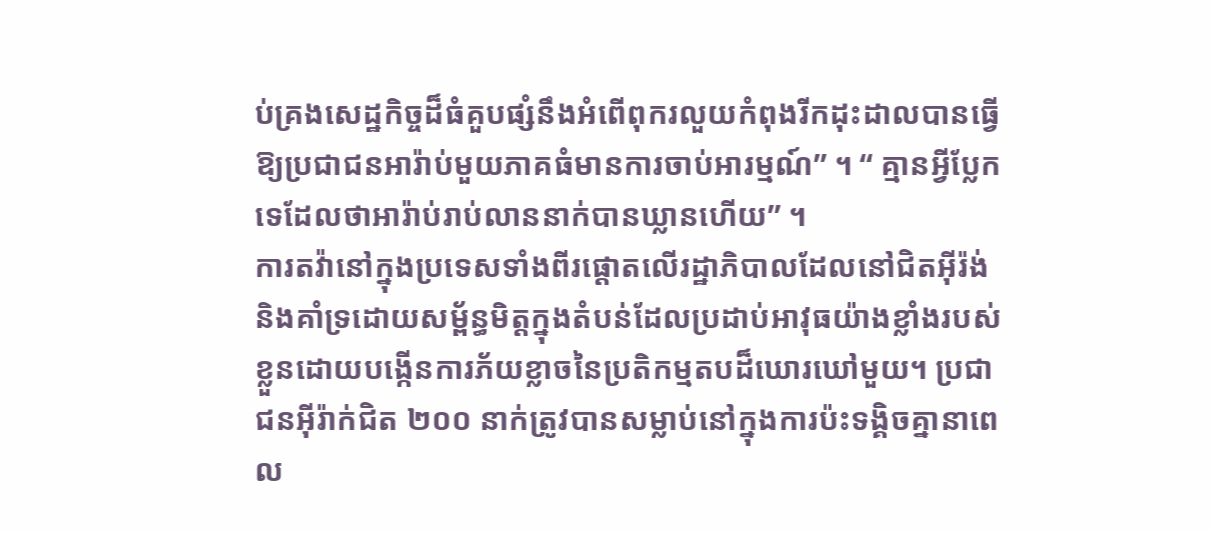ប់គ្រងសេដ្ឋកិច្ចដ៏ធំគួបផ្សំនឹងអំពើពុករលួយកំពុងរីកដុះដាលបានធ្វើឱ្យប្រជាជនអារ៉ាប់មួយភាគធំមានការចាប់អារម្មណ៍” ។ “ គ្មានអ្វីប្លែកទេដែលថាអារ៉ាប់រាប់លាននាក់បានឃ្លានហើយ” ។
ការតវ៉ានៅក្នុងប្រទេសទាំងពីរផ្តោតលើរដ្ឋាភិបាលដែលនៅជិតអ៊ីរ៉ង់និងគាំទ្រដោយសម្ព័ន្ធមិត្តក្នុងតំបន់ដែលប្រដាប់អាវុធយ៉ាងខ្លាំងរបស់ខ្លួនដោយបង្កើនការភ័យខ្លាចនៃប្រតិកម្មតបដ៏ឃោរឃៅមួយ។ ប្រជាជនអ៊ីរ៉ាក់ជិត ២០០ នាក់ត្រូវបានសម្លាប់នៅក្នុងការប៉ះទង្គិចគ្នានាពេល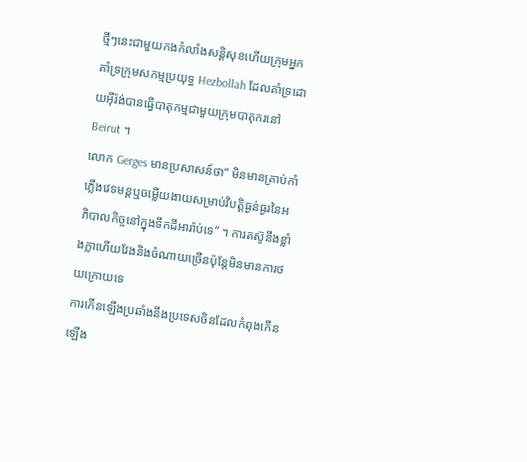ថ្មីៗនេះជាមួយកងកំលាំងសន្តិសុខហើយក្រុមអ្នកគាំទ្រក្រុមសកម្មប្រយុទ្ធ Hezbollah ដែលគាំទ្រដោយអ៊ីរ៉ង់បានធ្វើបាតុកម្មជាមួយក្រុមបាតុករនៅ Beirut ។
លោក Gerges មានប្រសាសន៍ថា“ មិនមានគ្រាប់កាំភ្លើងវេទមន្តឬចម្លើយងាយសម្រាប់វិបត្តិធ្ងន់ធ្ងរនៃអភិបាលកិច្ចនៅក្នុងទឹកដីអារ៉ាប់ទេ” ។ ការតស៊ូនឹងខ្លាំងក្លាហើយវែងនិងចំណាយច្រើនប៉ុន្តែមិនមានការថយក្រោយទេ
ការកើនឡើងប្រឆាំងនឹងប្រទេសចិនដែលកំពុងកើនឡើង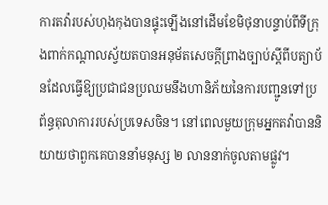ការតវ៉ារបស់ហុងកុងបានផ្ទុះឡើងនៅដើមខែមិថុនាបន្ទាប់ពីទីក្រុងពាក់កណ្តាលស្វ័យតបានអនុម័តសេចក្តីព្រាងច្បាប់ស្តីពីបត្យាប័នដែលធ្វើឱ្យប្រជាជនប្រឈមនឹងហានិភ័យនៃការបញ្ជូនទៅប្រព័ន្ធតុលាការរបស់ប្រទេសចិន។ នៅពេលមួយក្រុមអ្នកតវ៉ាបាននិយាយថាពួកគេបាននាំមនុស្ស ២ លាននាក់ចូលតាមផ្លូវ។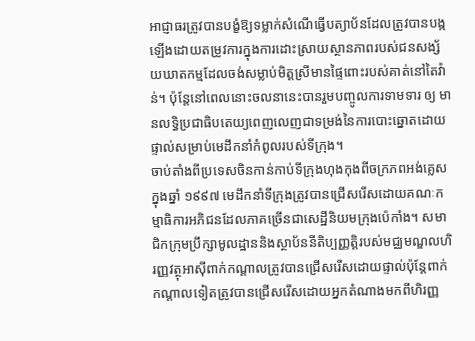អាជ្ញាធរត្រូវបានបង្ខំឱ្យទម្លាក់សំណើធ្វើបត្យាប័នដែលត្រូវបានបង្កឡើងដោយតម្រូវការក្នុងការដោះស្រាយស្ថានភាពរបស់ជនសង្ស័យឃាតកម្មដែលចង់សម្លាប់មិត្តស្រីមានផ្ទៃពោះរបស់គាត់នៅតៃវ៉ាន់។ ប៉ុន្តែនៅពេលនោះចលនានេះបានរួមបញ្ចូលការទាមទារ ឲ្យ មានលទ្ធិប្រជាធិបតេយ្យពេញលេញជាទម្រង់នៃការបោះឆ្នោតដោយផ្ទាល់សម្រាប់មេដឹកនាំកំពូលរបស់ទីក្រុង។
ចាប់តាំងពីប្រទេសចិនកាន់កាប់ទីក្រុងហុងកុងពីចក្រភពអង់គ្លេសក្នុងឆ្នាំ ១៩៩៧ មេដឹកនាំទីក្រុងត្រូវបានជ្រើសរើសដោយគណៈកម្មាធិការអភិជនដែលភាគច្រើនជាសេដ្ឋីនិយមក្រុងប៉េកាំង។ សមាជិកក្រុមប្រឹក្សាមូលដ្ឋាននិងស្ថាប័ននីតិប្បញ្ញត្តិរបស់មជ្ឈមណ្ឌលហិរញ្ញវត្ថុអាស៊ីពាក់កណ្តាលត្រូវបានជ្រើសរើសដោយផ្ទាល់ប៉ុន្តែពាក់កណ្តាលទៀតត្រូវបានជ្រើសរើសដោយអ្នកតំណាងមកពីហិរញ្ញ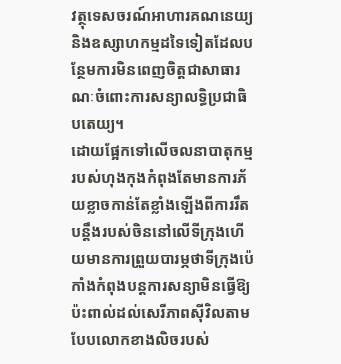វត្ថុទេសចរណ៍អាហារគណនេយ្យនិងឧស្សាហកម្មដទៃទៀតដែលបន្ថែមការមិនពេញចិត្តជាសាធារណៈចំពោះការសន្យាលទ្ធិប្រជាធិបតេយ្យ។
ដោយផ្អែកទៅលើចលនាបាតុកម្មរបស់ហុងកុងកំពុងតែមានការភ័យខ្លាចកាន់តែខ្លាំងឡើងពីការរឹតបន្តឹងរបស់ចិននៅលើទីក្រុងហើយមានការព្រួយបារម្ភថាទីក្រុងប៉េកាំងកំពុងបន្តការសន្យាមិនធ្វើឱ្យប៉ះពាល់ដល់សេរីភាពស៊ីវិលតាមបែបលោកខាងលិចរបស់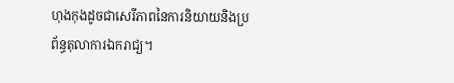ហុងកុងដូចជាសេរីភាពនៃការនិយាយនិងប្រព័ន្ធតុលាការឯករាជ្យ។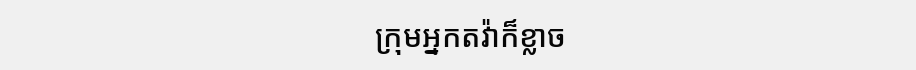ក្រុមអ្នកតវ៉ាក៏ខ្លាច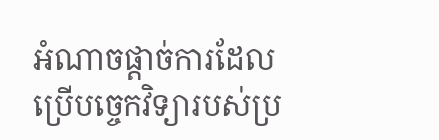អំណាចផ្តាច់ការដែលប្រើបច្ចេកវិទ្យារបស់ប្រ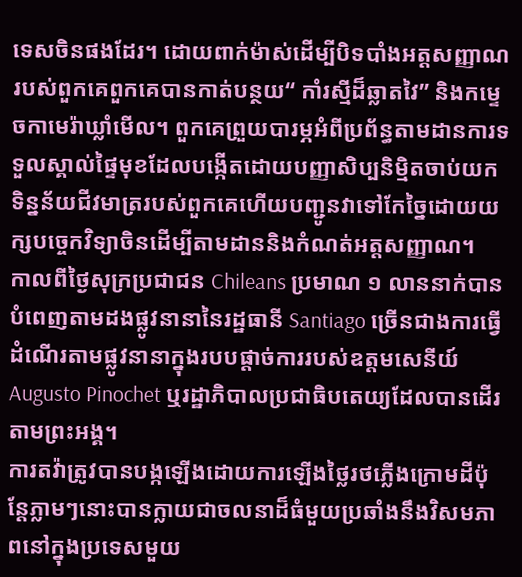ទេសចិនផងដែរ។ ដោយពាក់ម៉ាស់ដើម្បីបិទបាំងអត្តសញ្ញាណរបស់ពួកគេពួកគេបានកាត់បន្ថយ“ កាំរស្មីដ៏ឆ្លាតវៃ” និងកម្ទេចកាមេរ៉ាឃ្លាំមើល។ ពួកគេព្រួយបារម្ភអំពីប្រព័ន្ធតាមដានការទទួលស្គាល់ផ្ទៃមុខដែលបង្កើតដោយបញ្ញាសិប្បនិម្មិតចាប់យកទិន្នន័យជីវមាត្ររបស់ពួកគេហើយបញ្ជូនវាទៅកែច្នៃដោយយក្សបច្ចេកវិទ្យាចិនដើម្បីតាមដាននិងកំណត់អត្តសញ្ញាណ។
កាលពីថ្ងៃសុក្រប្រជាជន Chileans ប្រមាណ ១ លាននាក់បានបំពេញតាមដងផ្លូវនានានៃរដ្ឋធានី Santiago ច្រើនជាងការធ្វើដំណើរតាមផ្លូវនានាក្នុងរបបផ្តាច់ការរបស់ឧត្តមសេនីយ៍ Augusto Pinochet ឬរដ្ឋាភិបាលប្រជាធិបតេយ្យដែលបានដើរតាមព្រះអង្គ។
ការតវ៉ាត្រូវបានបង្កឡើងដោយការឡើងថ្លៃរថភ្លើងក្រោមដីប៉ុន្តែភ្លាមៗនោះបានក្លាយជាចលនាដ៏ធំមួយប្រឆាំងនឹងវិសមភាពនៅក្នុងប្រទេសមួយ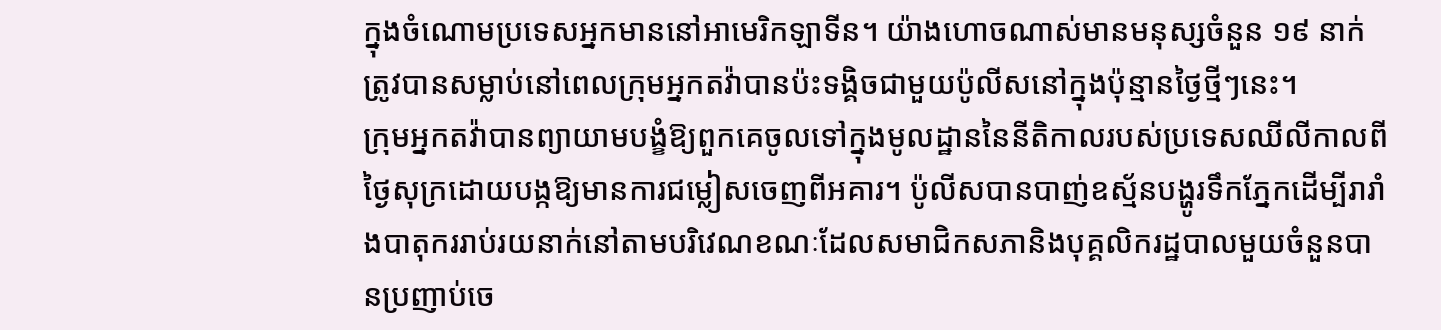ក្នុងចំណោមប្រទេសអ្នកមាននៅអាមេរិកឡាទីន។ យ៉ាងហោចណាស់មានមនុស្សចំនួន ១៩ នាក់ត្រូវបានសម្លាប់នៅពេលក្រុមអ្នកតវ៉ាបានប៉ះទង្គិចជាមួយប៉ូលីសនៅក្នុងប៉ុន្មានថ្ងៃថ្មីៗនេះ។
ក្រុមអ្នកតវ៉ាបានព្យាយាមបង្ខំឱ្យពួកគេចូលទៅក្នុងមូលដ្ឋាននៃនីតិកាលរបស់ប្រទេសឈីលីកាលពីថ្ងៃសុក្រដោយបង្កឱ្យមានការជម្លៀសចេញពីអគារ។ ប៉ូលីសបានបាញ់ឧស្ម័នបង្ហូរទឹកភ្នែកដើម្បីរារាំងបាតុកររាប់រយនាក់នៅតាមបរិវេណខណៈដែលសមាជិកសភានិងបុគ្គលិករដ្ឋបាលមួយចំនួនបានប្រញាប់ចេ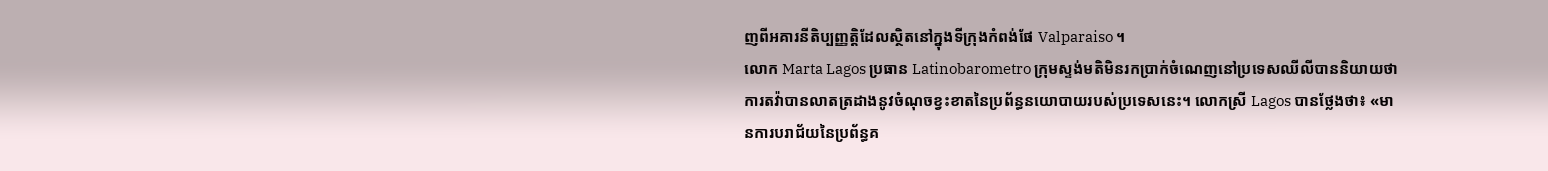ញពីអគារនីតិប្បញ្ញត្តិដែលស្ថិតនៅក្នុងទីក្រុងកំពង់ផែ Valparaiso ។
លោក Marta Lagos ប្រធាន Latinobarometro ក្រុមស្ទង់មតិមិនរកប្រាក់ចំណេញនៅប្រទេសឈីលីបាននិយាយថាការតវ៉ាបានលាតត្រដាងនូវចំណុចខ្វះខាតនៃប្រព័ន្ធនយោបាយរបស់ប្រទេសនេះ។ លោកស្រី Lagos បានថ្លែងថា៖ «មានការបរាជ័យនៃប្រព័ន្ធគ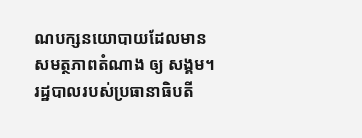ណបក្សនយោបាយដែលមានសមត្ថភាពតំណាង ឲ្យ សង្គម។
រដ្ឋបាលរបស់ប្រធានាធិបតី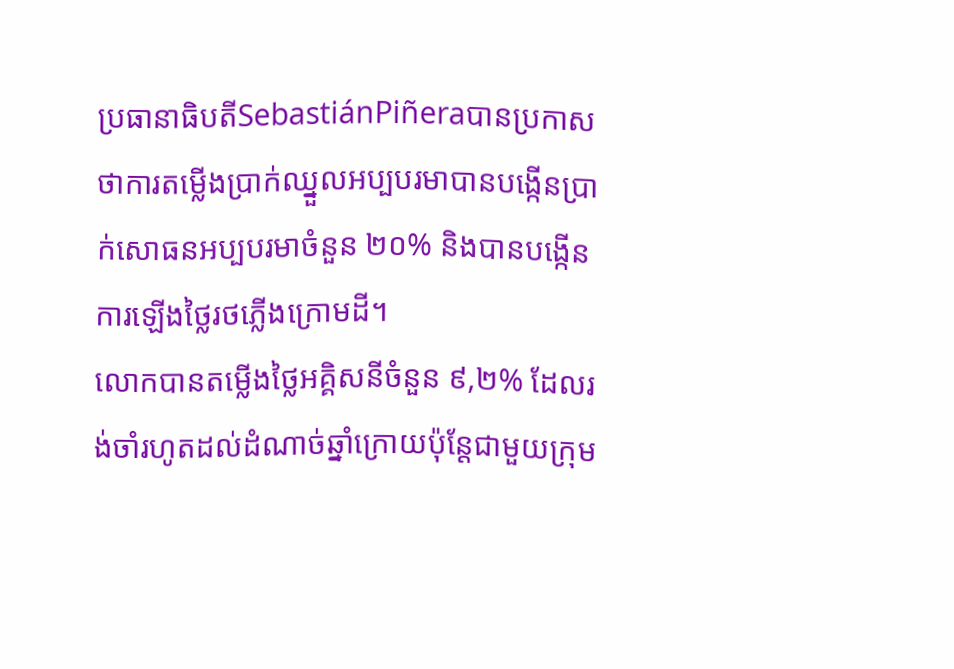ប្រធានាធិបតីSebastiánPiñeraបានប្រកាសថាការតម្លើងប្រាក់ឈ្នួលអប្បបរមាបានបង្កើនប្រាក់សោធនអប្បបរមាចំនួន ២០% និងបានបង្កើនការឡើងថ្លៃរថភ្លើងក្រោមដី។
លោកបានតម្លើងថ្លៃអគ្គិសនីចំនួន ៩,២% ដែលរង់ចាំរហូតដល់ដំណាច់ឆ្នាំក្រោយប៉ុន្តែជាមួយក្រុម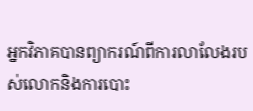អ្នកវិភាគបានព្យាករណ៍ពីការលាលែងរបស់លោកនិងការបោះ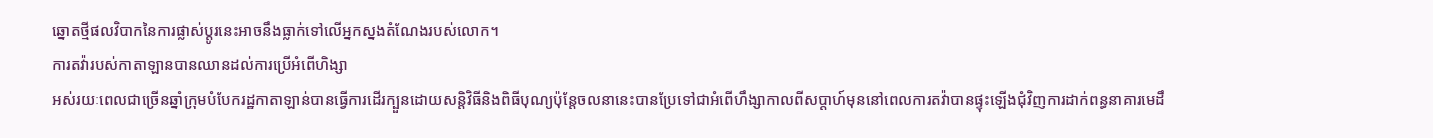ឆ្នោតថ្មីផលវិបាកនៃការផ្លាស់ប្តូរនេះអាចនឹងធ្លាក់ទៅលើអ្នកស្នងតំណែងរបស់លោក។
ការតវ៉ារបស់កាតាឡានបានឈានដល់ការប្រើអំពើហិង្សា
អស់រយៈពេលជាច្រើនឆ្នាំក្រុមបំបែករដ្ឋកាតាឡាន់បានធ្វើការដើរក្បួនដោយសន្តិវិធីនិងពិធីបុណ្យប៉ុន្តែចលនានេះបានប្រែទៅជាអំពើហឹង្សាកាលពីសប្តាហ៍មុននៅពេលការតវ៉ាបានផ្ទុះឡើងជុំវិញការដាក់ពន្ធនាគារមេដឹ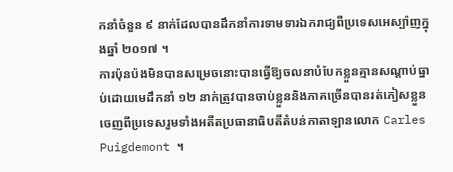កនាំចំនួន ៩ នាក់ដែលបានដឹកនាំការទាមទារឯករាជ្យពីប្រទេសអេស្ប៉ាញក្នុងឆ្នាំ ២០១៧ ។
ការប៉ុនប៉ងមិនបានសម្រេចនោះបានធ្វើឱ្យចលនាបំបែកខ្លួនគ្មានសណ្តាប់ធ្នាប់ដោយមេដឹកនាំ ១២ នាក់ត្រូវបានចាប់ខ្លួននិងភាគច្រើនបានរត់ភៀសខ្លួនចេញពីប្រទេសរួមទាំងអតីតប្រធានាធិបតីតំបន់កាតាឡានលោក Carles Puigdemont ។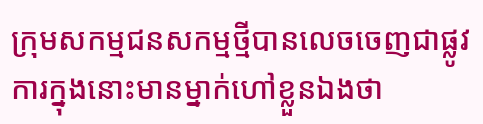ក្រុមសកម្មជនសកម្មថ្មីបានលេចចេញជាផ្លូវការក្នុងនោះមានម្នាក់ហៅខ្លួនឯងថា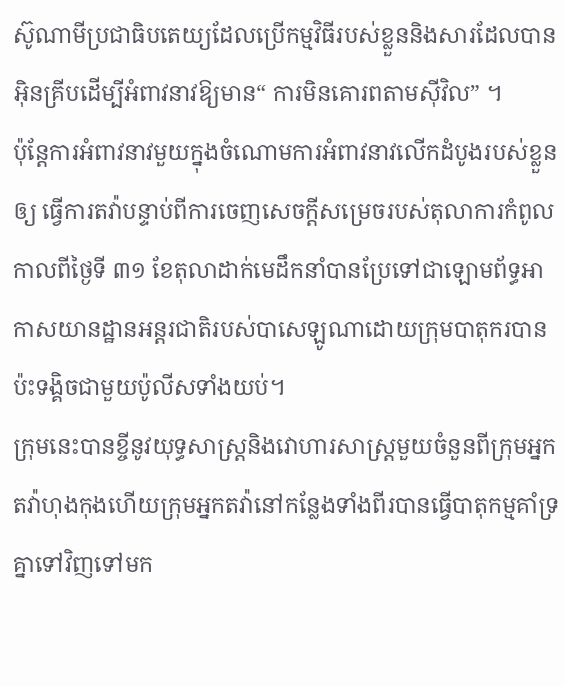ស៊ូណាមីប្រជាធិបតេយ្យដែលប្រើកម្មវិធីរបស់ខ្លួននិងសារដែលបានអ៊ិនគ្រីបដើម្បីអំពាវនាវឱ្យមាន“ ការមិនគោរពតាមស៊ីវិល” ។
ប៉ុន្តែការអំពាវនាវមួយក្នុងចំណោមការអំពាវនាវលើកដំបូងរបស់ខ្លួន ឲ្យ ធ្វើការតវ៉ាបន្ទាប់ពីការចេញសេចក្តីសម្រេចរបស់តុលាការកំពូលកាលពីថ្ងៃទី ៣១ ខែតុលាដាក់មេដឹកនាំបានប្រែទៅជាឡោមព័ទ្ធអាកាសយានដ្ឋានអន្តរជាតិរបស់បាសេឡូណាដោយក្រុមបាតុករបានប៉ះទង្គិចជាមួយប៉ូលីសទាំងយប់។
ក្រុមនេះបានខ្ចីនូវយុទ្ធសាស្ត្រនិងវោហារសាស្ត្រមួយចំនួនពីក្រុមអ្នកតវ៉ាហុងកុងហើយក្រុមអ្នកតវ៉ានៅកន្លែងទាំងពីរបានធ្វើបាតុកម្មគាំទ្រគ្នាទៅវិញទៅមក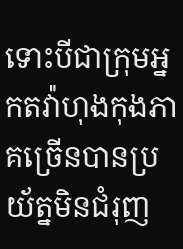ទោះបីជាក្រុមអ្នកតវ៉ាហុងកុងភាគច្រើនបានប្រយ័ត្នមិនជំរុញ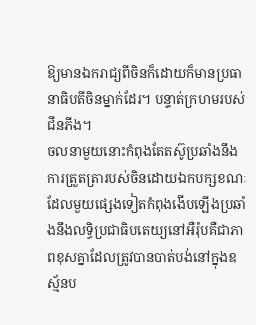ឱ្យមានឯករាជ្យពីចិនក៏ដោយក៏មានប្រធានាធិបតីចិនម្នាក់ដែរ។ បន្ទាត់ក្រហមរបស់ជីនភីង។
ចលនាមួយនោះកំពុងតែតស៊ូប្រឆាំងនឹងការត្រួតត្រារបស់ចិនដោយឯកបក្សខណៈដែលមួយផ្សេងទៀតកំពុងងើបឡើងប្រឆាំងនឹងលទ្ធិប្រជាធិបតេយ្យនៅអឺរ៉ុបគឺជាភាពខុសគ្នាដែលត្រូវបានបាត់បង់នៅក្នុងឧស្ម័នប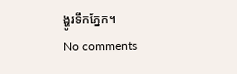ង្ហូរទឹកភ្នែក។
No comments